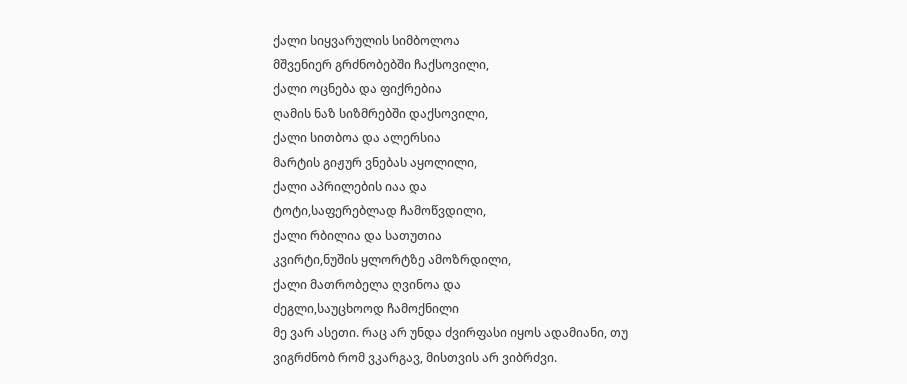ქალი სიყვარულის სიმბოლოა
მშვენიერ გრძნობებში ჩაქსოვილი,
ქალი ოცნება და ფიქრებია
ღამის ნაზ სიზმრებში დაქსოვილი,
ქალი სითბოა და ალერსია
მარტის გიჟურ ვნებას აყოლილი,
ქალი აპრილების იაა და
ტოტი,საფერებლად ჩამოწვდილი,
ქალი რბილია და სათუთია
კვირტი,ნუშის ყლორტზე ამოზრდილი,
ქალი მათრობელა ღვინოა და
ძეგლი,საუცხოოდ ჩამოქნილი
მე ვარ ასეთი. რაც არ უნდა ძვირფასი იყოს ადამიანი, თუ ვიგრძნობ რომ ვკარგავ, მისთვის არ ვიბრძვი.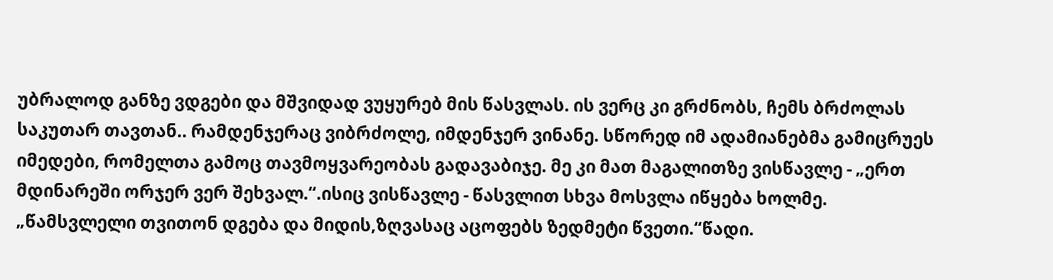უბრალოდ განზე ვდგები და მშვიდად ვუყურებ მის წასვლას. ის ვერც კი გრძნობს, ჩემს ბრძოლას საკუთარ თავთან.. რამდენჯერაც ვიბრძოლე, იმდენჯერ ვინანე. სწორედ იმ ადამიანებმა გამიცრუეს იმედები, რომელთა გამოც თავმოყვარეობას გადავაბიჯე. მე კი მათ მაგალითზე ვისწავლე - „ერთ მდინარეში ორჯერ ვერ შეხვალ.“.ისიც ვისწავლე - წასვლით სხვა მოსვლა იწყება ხოლმე. „წამსვლელი თვითონ დგება და მიდის,ზღვასაც აცოფებს ზედმეტი წვეთი.“წადი.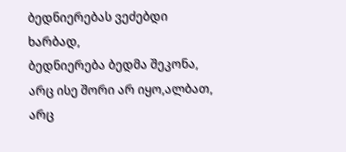ბედნიერებას ვეძებდი ხარბად,
ბედნიერება ბედმა შეკონა,
არც ისე შორი არ იყო,ალბათ,
არც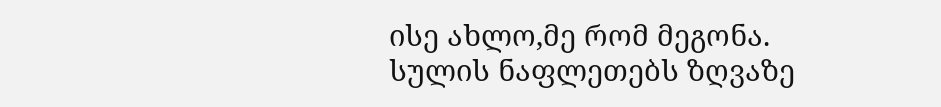ისე ახლო,მე რომ მეგონა.
სულის ნაფლეთებს ზღვაზე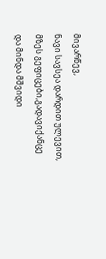მივარწევ,
ნავი სავსეა დარდით ულევით,
მზეს გეფიცები,გადავიქანცე
და მინდა მშვიდი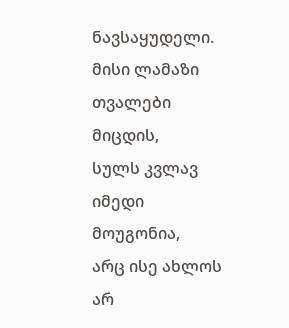ნავსაყუდელი.
მისი ლამაზი თვალები მიცდის,
სულს კვლავ იმედი მოუგონია,
არც ისე ახლოს არ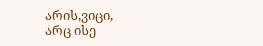არის,ვიცი,
არც ისე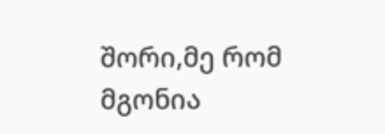შორი,მე რომ მგონია